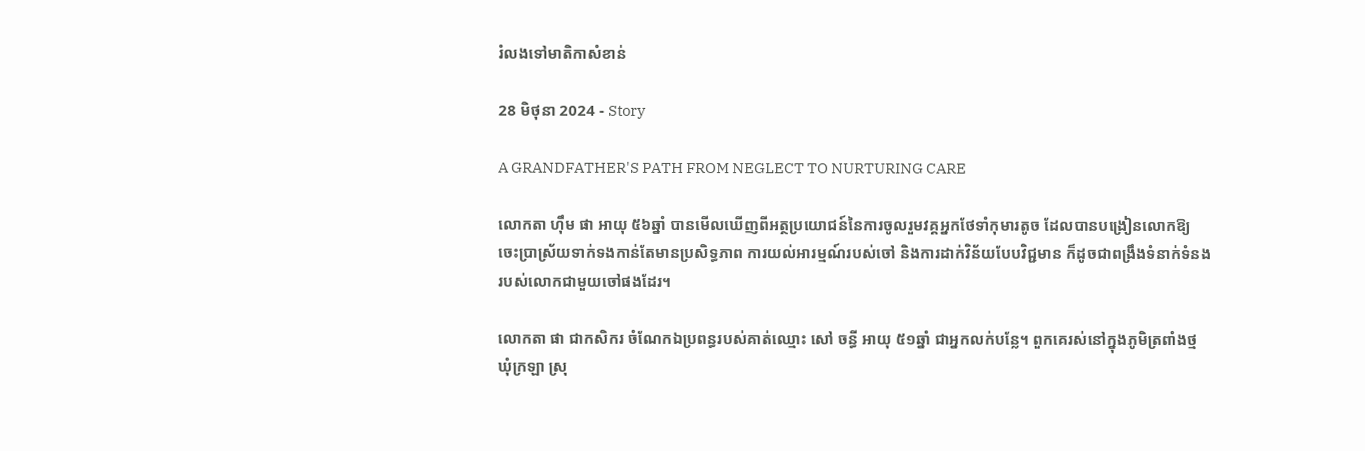រំលងទៅមាតិកាសំខាន់

28 មិថុនា 2024 - Story

A GRANDFATHER'S PATH FROM NEGLECT TO NURTURING CARE

លោកតា ហ៊ឹម ផា អាយុ ៥៦ឆ្នាំ បានមើលឃើញពីអត្ថប្រយោជន៍នៃការចូលរួមវគ្គអ្នកថែទាំកុមារតូច ដែលបានបង្រៀនលោកឱ្យចេះប្រាស្រ័យទាក់ទងកាន់តែមានប្រសិទ្ធភាព ការយល់អារម្មណ៍របស់ចៅ និងការដាក់វិន័យបែបវិជ្ជមាន ក៏ដូចជាពង្រឹងទំនាក់ទំនងរបស់លោកជាមួយចៅផងដែរ។

លោកតា ផា ជាកសិករ ចំណែកឯប្រពន្ធរបស់គាត់ឈ្មោះ សៅ ចន្ធី អាយុ ៥១ឆ្នាំ ជាអ្នកលក់បន្លែ។ ពួកគេរស់នៅក្នុងភូមិត្រពាំងថ្ម ឃុំក្រឡា ស្រុ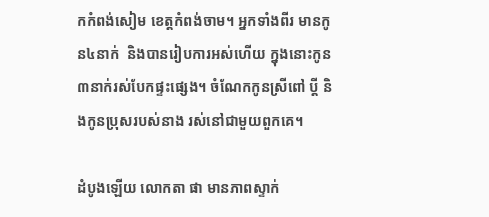កកំពង់សៀម ខេត្តកំពង់ចាម។ អ្នកទាំងពីរ មានកូន៤នាក់  និងបានរៀបការអស់ហើយ ក្នុងនោះកូន ៣នាក់រស់បែកផ្ទះផ្សេង។ ចំណែកកូនស្រីពៅ ប្តី និងកូនប្រុសរបស់នាង រស់នៅជាមួយពួកគេ។

ដំបូងឡើយ លោកតា ផា មានភាពស្ទាក់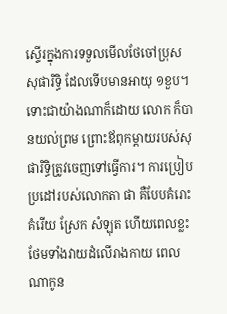ស្ទើរក្នុងការទទួលមើលថែចៅប្រុស សុផារិទ្ធិ ដែលទើបមានអាយុ ១ខួប។ ទោះជាយ៉ាងណាក៏ដោយ លោក ក៏បានយល់ព្រម ព្រោះឪពុកម្តាយរបស់សុផារិទ្ធិត្រូវចេញទៅធ្វើការ។ ការប្រៀបប្រដៅរបស់លោកតា ផា គឺបែបគំរោះគំរើយ ស្រែក សំឡុត ហើយពេលខ្លះថែមទាំងវាយដំលើរាងកាយ ពេលណាកូន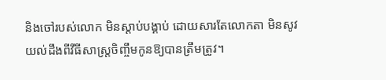និងចៅរបស់លោក មិនស្តាប់បង្គាប់ ដោយសារតែលោកតា មិនសូវយល់ដឹងពីវីធីសាស្រ្តចិញ្ចឹមកូនឱ្យបានត្រឹមត្រូវ។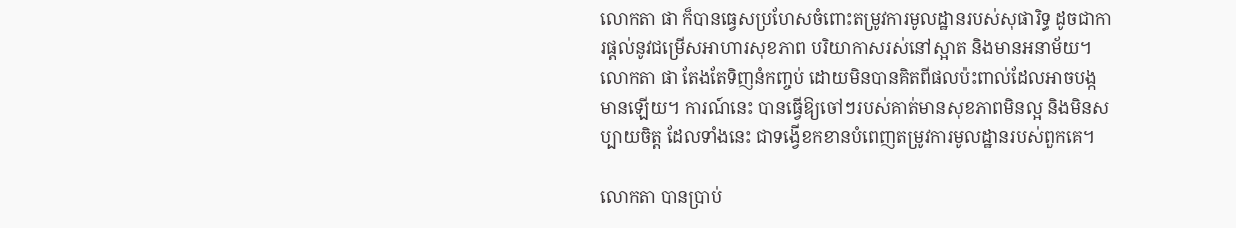លោកតា ផា ក៏បានធ្វេសប្រហែសចំពោះតម្រូវការមូលដ្ឋានរបស់សុផារិទ្ធ ដូចជាការផ្តល់នូវជម្រើសអាហារសុខភាព បរិយាកាសរស់នៅស្អាត និងមានអនាម័យ។ លោកតា ផា តែងតែទិញនំកញ្ចប់ ដោយមិនបានគិតពីផលប៉ះពាល់ដែលអាចបង្កមានឡើយ។ ការណ៍នេះ បានធ្វើឱ្យចៅៗរបស់គាត់មានសុខភាពមិនល្អ និងមិនសប្បាយចិត្ត ដែលទាំងនេះ ជាទង្វើខកខានបំពេញតម្រូវការមូលដ្ឋានរបស់ពួកគេ។

លោកតា បានប្រាប់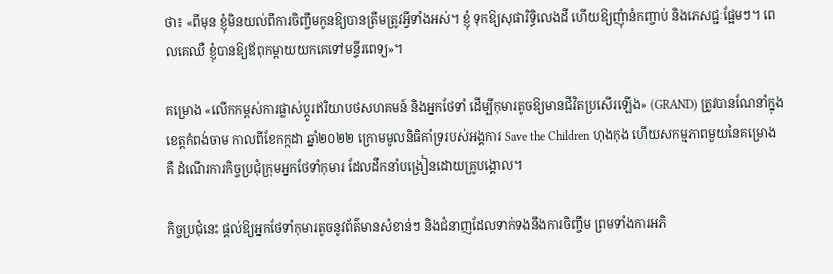ថា៖ «ពីមុន ខ្ញុំមិនយល់ពីការចិញ្ចឹមកូនឱ្យបានត្រឹមត្រូវអ្វីទាំងអស់។ ខ្ញុំ ទុកឱ្យសុផារិទ្ធិលេងដី ហើយឱ្យញុំានំកញ្ចាប់ និងភេសជ្ជៈផ្អែមៗ។ ពេលគេឈឺ ខ្ញុំបានឱ្យឪពុកម្ដាយយកគេទៅមន្ទីរពេទ្យ»។

គម្រោង «លើកកម្ពស់ការផ្លាស់ប្តូរឥរិយាបថសហគមន៍ និងអ្នកថែទាំ ដើម្បីកុមារតូចឱ្យមានជីវិតប្រសើរឡើង» (GRAND) ត្រូវបានណែនាំក្នុងខេត្តកំពង់ចាម កាលពីខែកក្កដា ឆ្នាំ២០២២ ក្រោមមូលនិធិគាំទ្ររបស់អង្គការ Save the Children ហុងកុង ហើយសកម្មភាពមួយនៃគម្រោង គឺ ដំណើរការកិច្ចប្រជុំក្រុមអ្នកថែទាំកុមារ ដែលដឹកនាំបង្រៀនដោយគ្រូបង្គោល។

កិច្ចប្រជុំនេះ ផ្តល់ឱ្យអ្នកថែទាំកុមារតូចនូវព័ត៌មានសំខាន់ៗ និងជំនាញដែលទាក់ទងនឹងការចិញ្ចឹម ព្រមទាំងការអភិ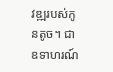វឌ្ឍរបស់កូនតូច។ ជាឧទាហរណ៍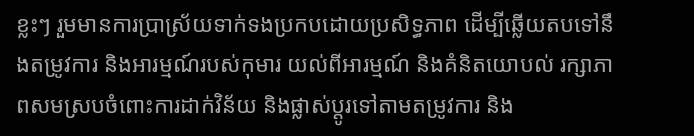ខ្លះៗ រួមមានការប្រាស្រ័យទាក់ទងប្រកបដោយប្រសិទ្ធភាព ដើម្បីឆ្លើយតបទៅនឹងតម្រូវការ និងអារម្មណ៍របស់កុមារ យល់ពីអារម្មណ៍ និងគំនិតយោបល់ រក្សាភាពសមស្របចំពោះការដាក់វិន័យ និងផ្លាស់ប្តូរទៅតាមតម្រូវការ និង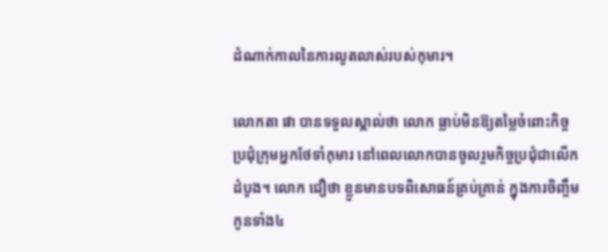ដំណាក់កាលនៃការលូតលាស់របស់កុមារ។

លោកតា ផា បានទទួលស្គាល់ថា លោក ធ្លាប់មិនឱ្យតម្លៃចំពោះកិច្ចប្រជុំក្រុមអ្នកថែទាំកុមារ នៅពេលលោកបានចូលរួមកិច្ចប្រជុំជាលើកដំបូង។ លោក ជឿថា ខ្លួនមានបទពិសោធន៍គ្រប់គ្រាន់ ក្នុងការចិញ្ចឹមកូនទាំង៤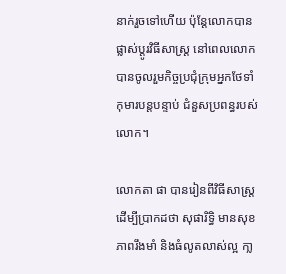នាក់រួចទៅហើយ ប៉ុន្តែលោកបានផ្លាស់ប្តូរវិធីសាស្ត្រ នៅពេលលោក បានចូលរួមកិច្ចប្រជុំក្រុមអ្នកថែទាំកុមារបន្តបន្ទាប់ ជំនួសប្រពន្ធរបស់លោក។

លោកតា ផា បានរៀនពីវិធីសាស្រ្ត ដើម្បីប្រាកដថា សុផារិទ្ធិ មានសុខភាពរឹងមាំ និងធំលូតលាស់ល្អ កា្ល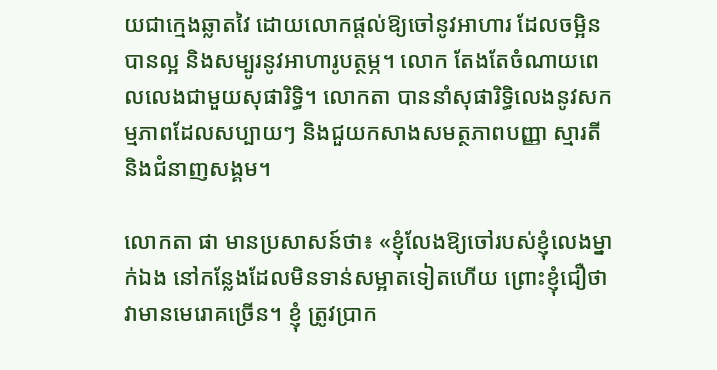យជាក្មេងឆ្លាតវៃ ដោយលោកផ្តល់ឱ្យចៅនូវអាហារ ដែលចម្អិនបានល្អ និងសម្បូរនូវអាហារូបត្ថម្ភ។ លោក តែងតែចំណាយពេលលេងជាមួយសុផារិទ្ធិ។ លោកតា បាននាំសុផារិទ្ធិលេងនូវសកម្មភាពដែលសប្បាយៗ និងជួយកសាងសមត្ថភាពបញ្ញា ស្មារតី និងជំនាញសង្គម។

លោកតា ផា មានប្រសាសន៍ថា៖ «ខ្ញុំលែងឱ្យចៅរបស់ខ្ញុំលេងម្នាក់ឯង នៅកន្លែងដែលមិនទាន់សម្អាតទៀតហើយ ព្រោះខ្ញុំជឿថា វាមានមេរោគច្រើន។ ខ្ញុំ ត្រូវបា្រក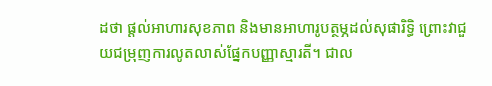ដថា ផ្តល់អាហារសុខភាព និងមានអាហារូបត្ថម្ភដល់សុផារិទ្ធិ ព្រោះវាជួយជម្រុញការលូតលាស់ផ្នែកបញ្ញាស្មារតី។ ជាល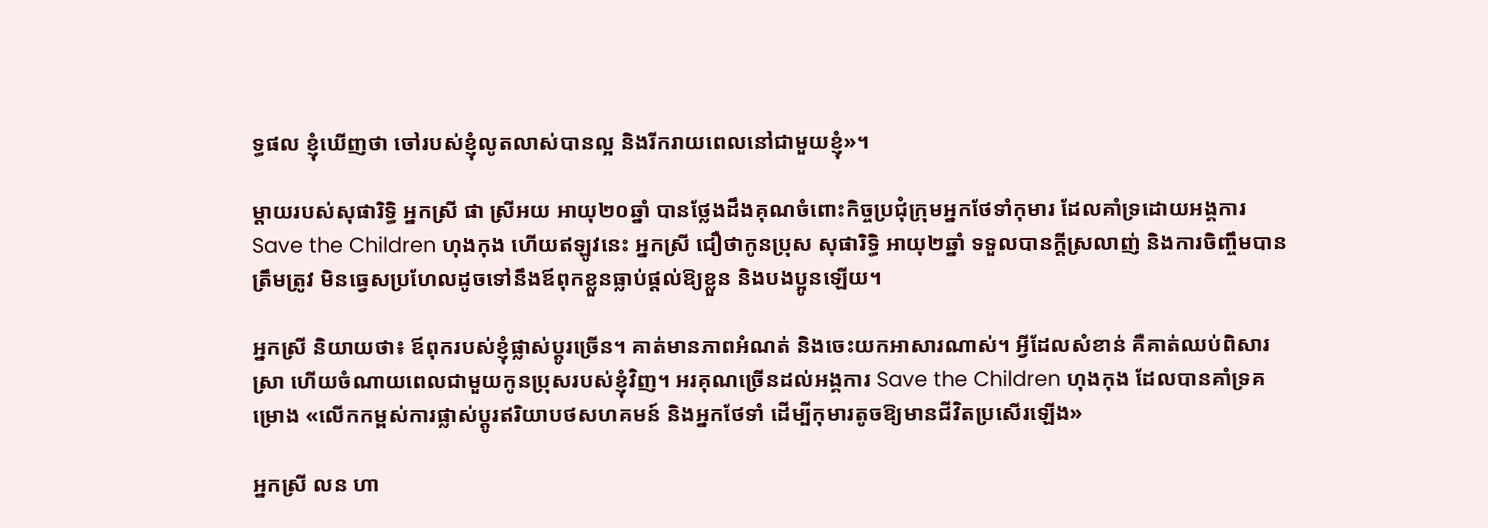ទ្ធផល ខ្ញុំឃើញថា ចៅរបស់ខ្ញុំលូតលាស់បានល្អ និងរីករាយពេលនៅជាមួយខ្ញុំ»។

ម្តាយរបស់សុផារិទ្ធិ អ្នកស្រី ផា ស្រីអយ អាយុ២០ឆ្នាំ បានថ្លែងដឹងគុណចំពោះកិច្ចប្រជុំក្រុមអ្នកថែទាំកុមារ ដែលគាំទ្រដោយអង្គការ Save the Children ហុងកុង ហើយឥឡូវនេះ អ្នកស្រី ជឿថាកូនប្រុស សុផារិទ្ធិ អាយុ២ឆ្នាំ ទទួលបានក្តីស្រលាញ់ និងការចិញ្ចឹមបានត្រឹមត្រូវ មិនធ្វេសប្រហែលដូចទៅនឹងឪពុកខ្លួនធ្លាប់ផ្តល់ឱ្យខ្លួន និងបងប្អូនឡើយ។

អ្នកស្រី និយាយថា៖ ឪពុករបស់ខ្ញុំផ្លាស់ប្តូរច្រើន។ គាត់មានភាពអំណត់ និងចេះយកអាសារណាស់។ អ្វីដែលសំខាន់ គឺគាត់ឈប់ពិសារស្រា ហើយចំណាយពេលជាមួយកូនប្រុសរបស់ខ្ញុំវិញ។ អរគុណច្រើនដល់អង្គការ Save the Children ហុងកុង ដែលបានគាំទ្រគម្រោង «លើកកម្ពស់ការផ្លាស់ប្តូរឥរិយាបថសហគមន៍ និងអ្នកថែទាំ ដើម្បីកុមារតូចឱ្យមានជីវិតប្រសើរឡើង»

អ្នកស្រី លន ហា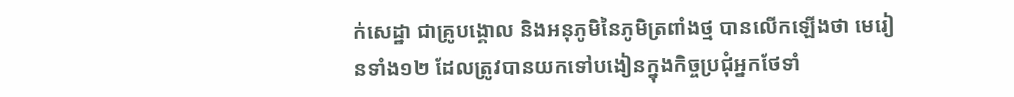ក់សេដ្ឋា ជាគ្រូបង្គោល និងអនុភូមិនៃភូមិត្រពាំងថ្ម បានលើកឡើងថា មេរៀនទាំង១២ ដែលត្រូវបានយកទៅបងៀនក្នុងកិច្ចប្រជុំអ្នកថែទាំ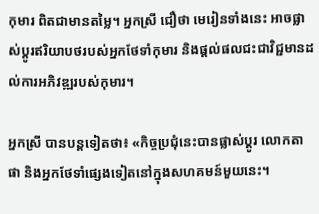កុមារ ពិតជាមានតម្លៃ។ អ្នកស្រី ជឿថា មេរៀនទាំងនេះ អាចផ្លាស់ប្តូរឥរិយាបថរបស់អ្នកថែទាំកុមារ និងផ្តល់ផលជះជាវិជ្ជមានដល់ការអភិវឌ្ឍរបស់កុមារ។

អ្នកស្រី បានបន្តទៀតថា៖ «កិច្ចប្រជុំនេះបានផ្លាស់ប្តូរ លោកតា ផា និងអ្នកថែទាំផ្សេងទៀតនៅក្នុងសហគមន៍មួយនេះ។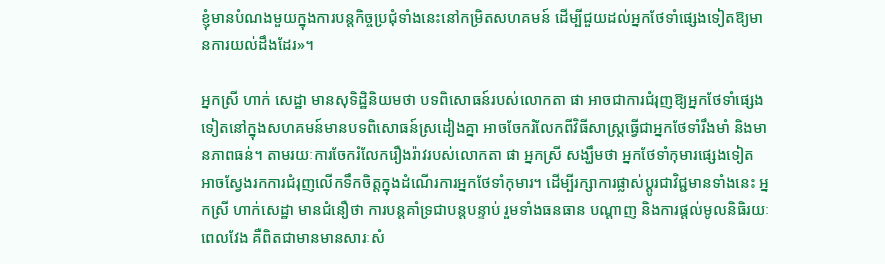ខ្ញុំមានបំណងមួយក្នុងការបន្តកិច្ចប្រជុំទាំងនេះនៅកម្រិតសហគមន៍ ដើម្បីជួយដល់អ្នកថែទាំផ្សេងទៀតឱ្យមានការយល់ដឹងដែរ»។

អ្នកស្រី ហាក់ សេដ្ឋា មានសុទិដ្ឋិនិយមថា បទពិសោធន៍របស់លោកតា ផា អាចជាការជំរុញឱ្យអ្នកថែទាំផ្សេងទៀតនៅក្នុងសហគមន៍មានបទពិសោធន៍ស្រដៀងគ្នា អាចចែករំលែកពីវិធីសាស្រ្តធ្វើជាអ្នកថែទាំរឹងមាំ និងមានភាពធន់។ តាមរយៈការចែករំលែករឿងរ៉ាវរបស់លោកតា ផា អ្នកស្រី សង្ឃឹមថា អ្នកថែទាំកុមារផ្សេងទៀត អាចស្វែងរកការជំរុញលើកទឹកចិត្តក្នុងដំណើរការអ្នកថែទាំកុមារ។ ដើម្បីរក្សាការផ្លាស់ប្តូរជាវិជ្ជមានទាំងនេះ អ្នកស្រី ហាក់សេដ្ឋា មានជំនឿថា ការបន្តគាំទ្រជាបន្តបន្ទាប់ រួមទាំងធនធាន បណ្តាញ និងការផ្តល់មូលនិធិរយៈពេលវែង គឺពិតជាមានមានសារៈសំ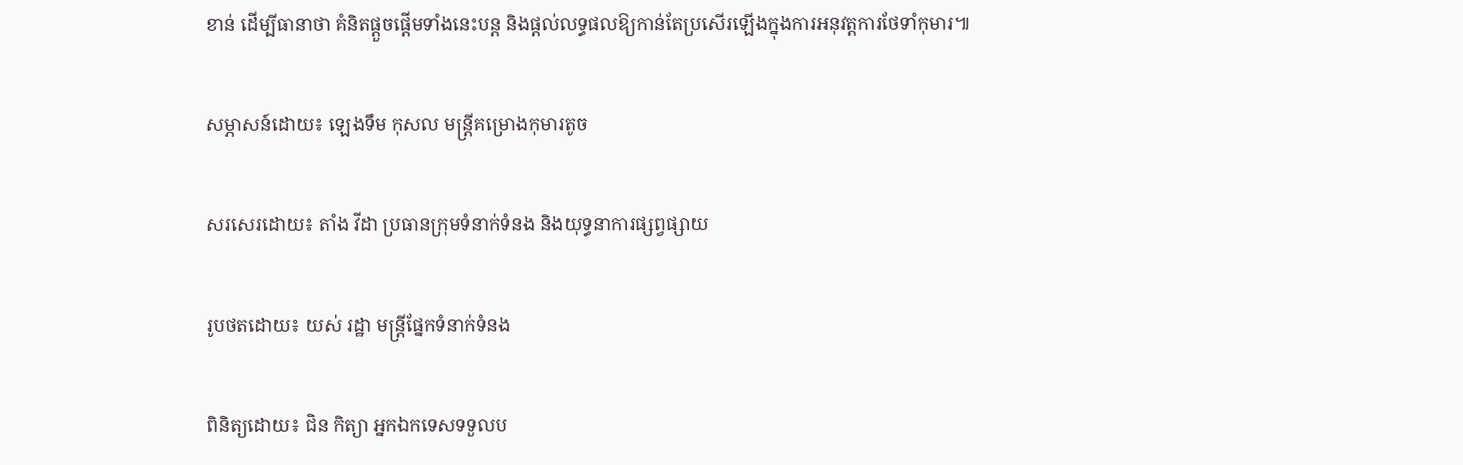ខាន់ ដើម្បីធានាថា គំនិតផ្តួចផ្តើមទាំងនេះបន្ត និងផ្តល់លទ្ធផលឱ្យកាន់តែប្រសើរឡើងក្នុងការអនុវត្តការថែទាំកុមារ៕

សម្ភាសន៍ដោយ៖ ឡេងទឹម កុសល មន្ត្រីគម្រោងកុមារតូច

សរសេរដោយ៖ តាំង វីដា ប្រធានក្រុមទំនាក់ទំនង និងយុទ្ធនាការផ្សព្វផ្សាយ

រូបថតដោយ៖ យស់ រដ្ឋា មន្រ្តីផ្នែកទំនាក់ទំនង

ពិនិត្យដោយ៖ ជិន កិត្យា អ្នកឯកទេសទទួលប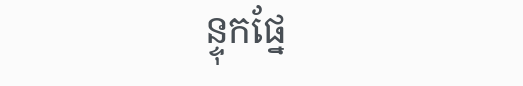ន្ទុកផ្នែ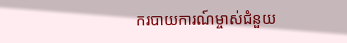ករបាយការណ៍ម្ចាស់ជំនួយ